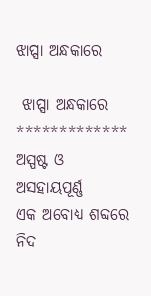ଝାପ୍ସା ଅନ୍ଧକାରେ

 ଝାପ୍ସା ଅନ୍ଧକାରେ
*************
ଅସ୍ପଷ୍ଟ ଓ ଅସହାୟପୂର୍ଣ୍ଣ
ଏକ ଅବୋଧ୍ୟ ଶବ୍ଦରେ
ନିଦ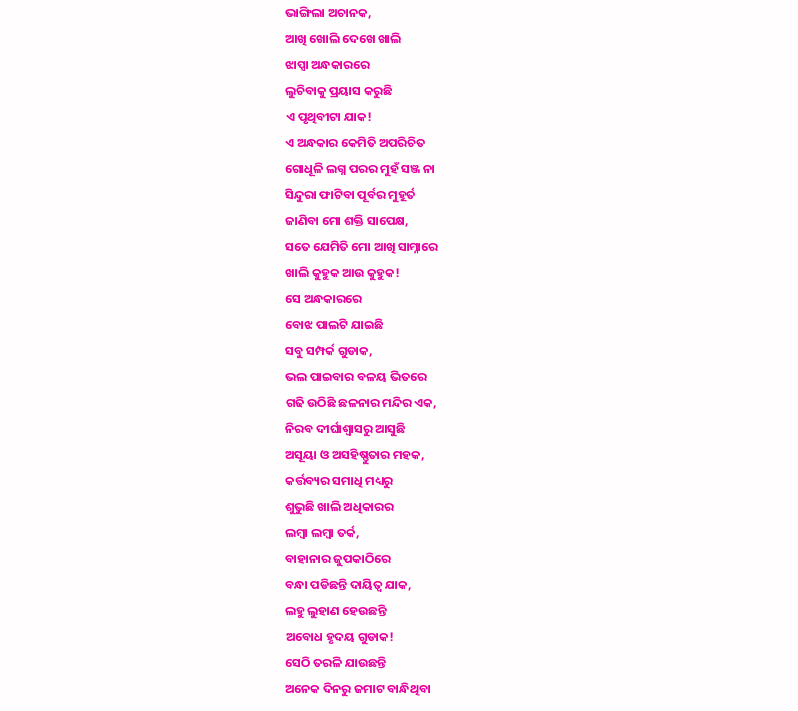ଭାଙ୍ଗିଲା ଅଚାନକ,
ଆଖି ଖୋଲି ଦେଖେ ଖାଲି
ଝାପ୍ସା ଅନ୍ଧକାରରେ
ଲୁଚିବାକୁ ପ୍ରୟାସ କରୁଛି
ଏ ପୃଥିବୀଟା ଯାକ!
ଏ ଅନ୍ଧକାର କେମିତି ଅପରିଚିତ
ଗୋଧୂଳି ଲଗ୍ନ ପରର ମୁହଁ ସଞ୍ଜ ନା
ସିନ୍ଦୁରା ଫାଟିବା ପୂର୍ବର ମୁହୂର୍ତ
ଜାଣିବା ମୋ ଶକ୍ତି ସାପେକ୍ଷ,
ସତେ ଯେମିତି ମୋ ଆଖି ସାମ୍ନାରେ
ଖାଲି କୁହୁକ ଆଉ କୁହୁକ!
ସେ ଅନ୍ଧକାରରେ
ବୋଝ ପାଲଟି ଯାଇଛି
ସବୁ ସମ୍ପର୍କ ଗୁଡାକ,
ଭଲ ପାଇବାର ବଳୟ ଭିତରେ
ଗଢି ଉଠିଛି ଛଳନାର ମନ୍ଦିର ଏକ,
ନିରବ ଦୀର୍ଘାଶ୍ୱାସରୁ ଆସୁଛି
ଅସୂୟା ଓ ଅସହିଷ୍ଣୁତାର ମହକ,
କର୍ତ୍ତବ୍ୟର ସମାଧି ମଧ୍ୟରୁ
ଶୁଭୁଛି ଖାଲି ଅଧିକାରର
ଲମ୍ବା ଲମ୍ବା ତର୍କ,
ବାହାନାର ଜୁପକାଠିରେ
ବନ୍ଧା ପଡିଛନ୍ତି ଦାୟିତ୍ୱ ଯାକ,
ଲହୁ ଲୁହାଣ ହେଉଛନ୍ତି
ଅବୋଧ ହୃଦୟ ଗୁଡାକ!
ସେଠି ତରଳି ଯାଉଛନ୍ତି
ଅନେକ ଦିନରୁ ଜମାଟ ବାନ୍ଧିଥିବା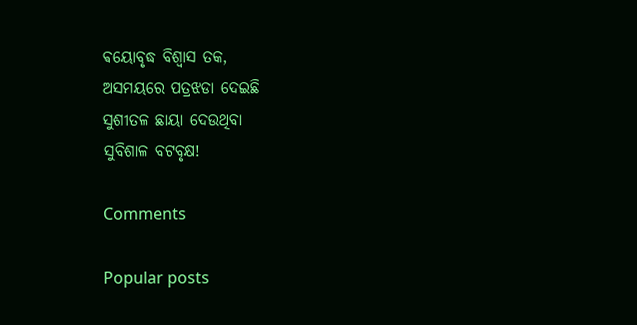ଵୟୋବୃଦ୍ଧ ବିଶ୍ୱାସ ତକ,
ଅସମୟରେ ପତ୍ରଝଡା ଦେଇଛି
ସୁଶୀତଳ ଛାୟା ଦେଉଥିବା
ସୁବିଶାଳ ବଟବୃକ୍ଷ!

Comments

Popular posts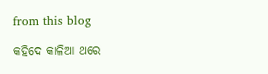from this blog

କହିଦେ କାଳିଆ ଥରେ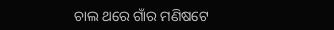ଚାଲ ଥରେ ଗାଁର ମଣିଷଟେ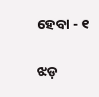ହେବା - ୧

ଝଡ଼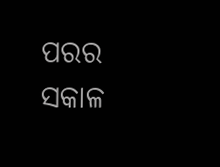ପରର ସକାଳ